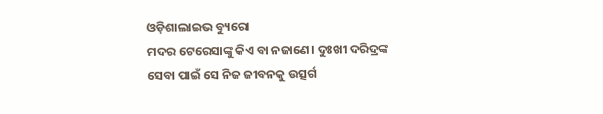ଓଡ଼ିଶାଲାଇଭ ବ୍ୟୁରୋ
ମଦର ଟେରେସାଙ୍କୁ କିଏ ବା ନଜାଣେ। ଦୁଃଖୀ ଦରିଦ୍ରଙ୍କ ସେବା ପାଇଁ ସେ ନିଜ ଜୀବନକୁ ଉତ୍ସର୍ଗ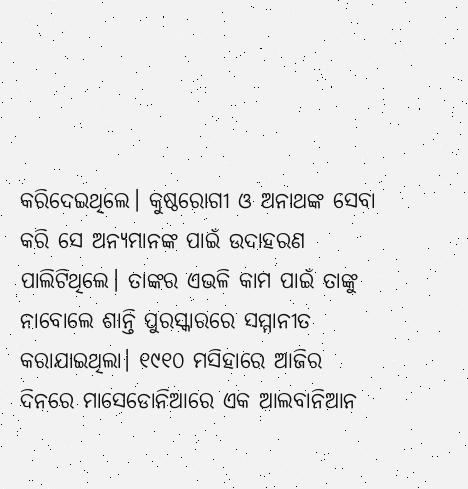କରିଦେଇଥିଲେ। କୁଷ୍ଠରୋଗୀ ଓ ଅନାଥଙ୍କ ସେବା କରି ସେ ଅନ୍ୟମାନଙ୍କ ପାଇଁ ଉଦାହରଣ ପାଲିଟିଥିଲେ। ତାଙ୍କର ଏଭଳି କାମ ପାଇଁ ତାଙ୍କୁ ନାବୋଲେ ଶାନ୍ତି ପୁରସ୍କାରରେ ସମ୍ମାନୀତ କରାଯାଇଥିଲା। ୧୯୧୦ ମସିହାରେ ଆଜିର ଦିନରେ ମାସେଡୋନିଆରେ ଏକ ଆଲବାନିଆନ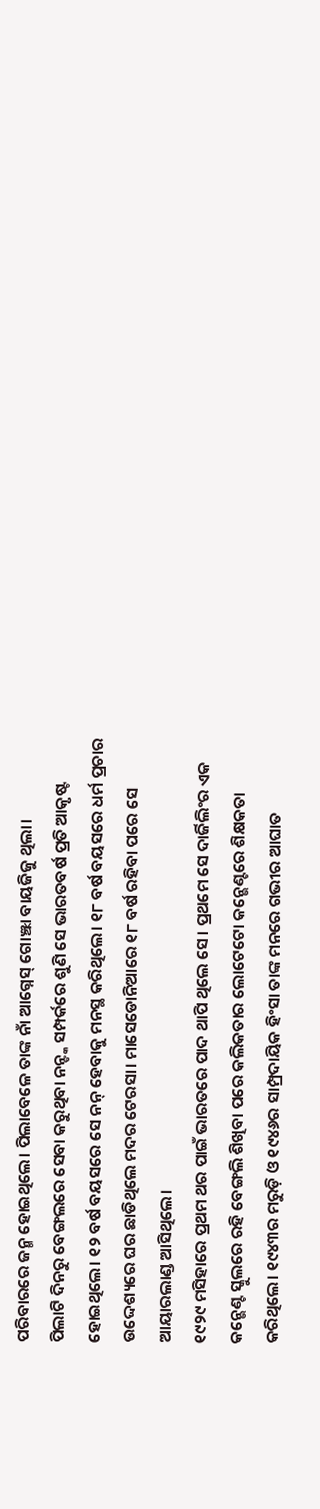ପରିବାରରେ ଜନ୍ମ ହୋଇଥିଲେ। ପିଲାବେଳେ ତାଙ୍କ ନାଁ ଆଗ୍ନେସ୍ ଗୋଞ୍ଝା ବାୟଜିଜୁ ଥିଲା।
ପିଲାଟି ଦିନରୁ ବେଙ୍ଗଲରେ ସେବା କରୁଥିବା ନନ୍ଙ୍କ ସମ୍ପର୍କରେ ଶୁଣି ସେ ଭାରତବର୍ଷ ପ୍ରତି ଆକୃଷ୍ଟ ହୋଇଥିଲେ। ୧୨ ବର୍ଷ ବୟସରେ ସେ ନନ୍ ହେବାକୁ ମନସ୍ଥ କରିଥିଲେ। ୧୮ ବର୍ଷ ବୟସରେ ଧର୍ମ ପ୍ରଚାର ଉଦ୍ଦେଶ୍ୟରେ ଘର ଛାଡିଥିଲେ ମଦର ଟେରସା। ମାସେଡୋନିଆରେ ୧୮ ବର୍ଷ ରହିବା ପରେ ସେ ଆୟାରଲାଣ୍ଡ ଆସିଥିଲେ।
୧୯୨୯ ମସିହାରେ ପ୍ରଥମ ଥର ପାଇଁ ଭାରତରେ ପାଦ ଥାପି ଥିଲେ ସେ । ପ୍ରଥମେ ସେ ଦାର୍ଜିଲିଂର ଏକ କନ୍ଭେଣ୍ଟ ସ୍କୁଲରେ ରହି ବେଙ୍ଗଲି ଶିଖିବା ପରେ କଲିକତାର ଲୋଟେଟୋ କନ୍ଭେଣ୍ଟରେ ଶିକ୍ଷକତା କରିଥିଲେ। ୧୯୪୩ର ମରୁଡ଼ି ଓ ୧୯୪୬ର ସାମ୍ପ୍ରଦାୟିକ ହିଂସା ତାଙ୍କ ମନରେ ଗଭୀର ଆଘାତ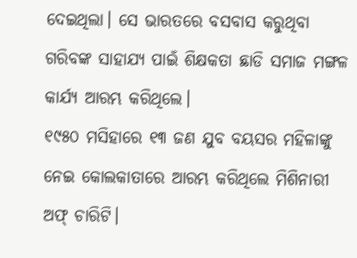ଦେଇଥିଲା। ସେ ଭାରତରେ ବସବାସ କରୁଥିବା ଗରିବଙ୍କ ସାହାଯ୍ୟ ପାଇଁ ଶିକ୍ଷକତା ଛାଡି ସମାଜ ମଙ୍ଗଳ କାର୍ଯ୍ୟ ଆରମ୍ଭ କରିଥିଲେ।
୧୯୫୦ ମସିହାରେ ୧୩ ଜଣ ଯୁବ ବୟସର ମହିଳାଙ୍କୁ ନେଇ କୋଲକାତାରେ ଆରମ୍ଭ କରିଥିଲେ ମିଶିନାରୀ ଅଫ୍ ଚାରିଟି।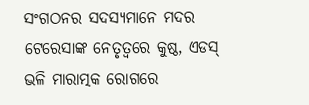ସଂଗଠନର ସଦସ୍ୟମାନେ ମଦର ଟେରେସାଙ୍କ ନେତୃତ୍ୱରେ କୁଷ୍ଠ, ଏଡସ୍ ଭଳି ମାରାତ୍ମକ ରୋଗରେ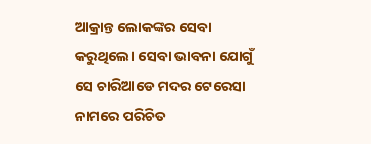ଆକ୍ରାନ୍ତ ଲୋକଙ୍କର ସେବା କରୁଥିଲେ। ସେବା ଭାବନା ଯୋଗୁଁ ସେ ଚାରିଆଡେ ମଦର ଟେରେସା ନାମରେ ପରିଚିତ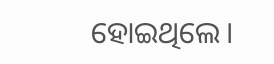ହୋଇଥିଲେ।